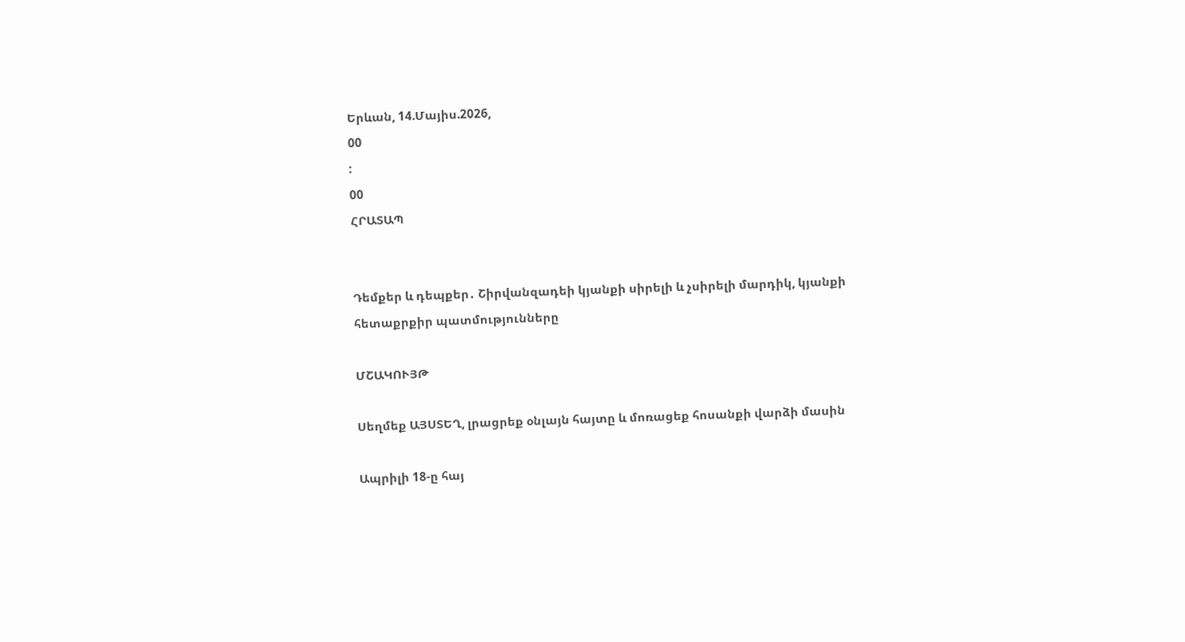Երևան, 14.Մայիս.2026,
00
:
00
ՀՐԱՏԱՊ


Դեմքեր և դեպքեր․ Շիրվանզադեի կյանքի սիրելի և չսիրելի մարդիկ, կյանքի հետաքրքիր պատմությունները

ՄՇԱԿՈՒՅԹ

Սեղմեք ԱՅՍՏԵՂ, լրացրեք օնլայն հայտը և մոռացեք հոսանքի վարձի մասին

Ապրիլի 18-ը հայ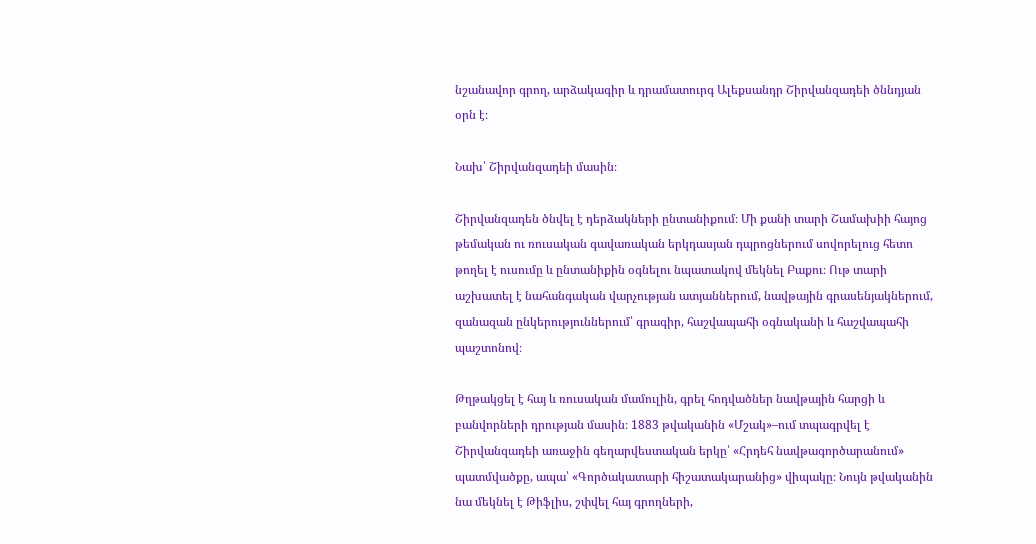նշանավոր գրող, արձակագիր և դրամատուրգ Ալեքսանդր Շիրվանզադեի ծննդյան օրն է։

Նախ՝ Շիրվանզադեի մասին։

Շիրվանզադեն ծնվել է դերձակների ընտանիքում։ Մի քանի տարի Շամախիի հայոց թեմական ու ռուսական գավառական երկդասյան դպրոցներում սովորելուց հետո թողել է ուսումը և ընտանիքին օգնելու նպատակով մեկնել Բաքու։ Ութ տարի աշխատել է նահանգական վարչության ատյաններում, նավթային գրասենյակներում, զանազան ընկերություններում՝ գրագիր, հաշվապահի օգնականի և հաշվապահի պաշտոնով։

Թղթակցել է հայ և ռուսական մամուլին, գրել հոդվածներ նավթային հարցի և բանվորների դրության մասին։ 1883 թվականին «Մշակ»–ում տպագրվել է Շիրվանզադեի առաջին գեղարվեստական երկը՝ «Հրդեհ նավթագործարանում» պատմվածքը, ապա՝ «Գործակատարի հիշատակարանից» վիպակը։ Նույն թվականին նա մեկնել է Թիֆլիս, շփվել հայ գրողների,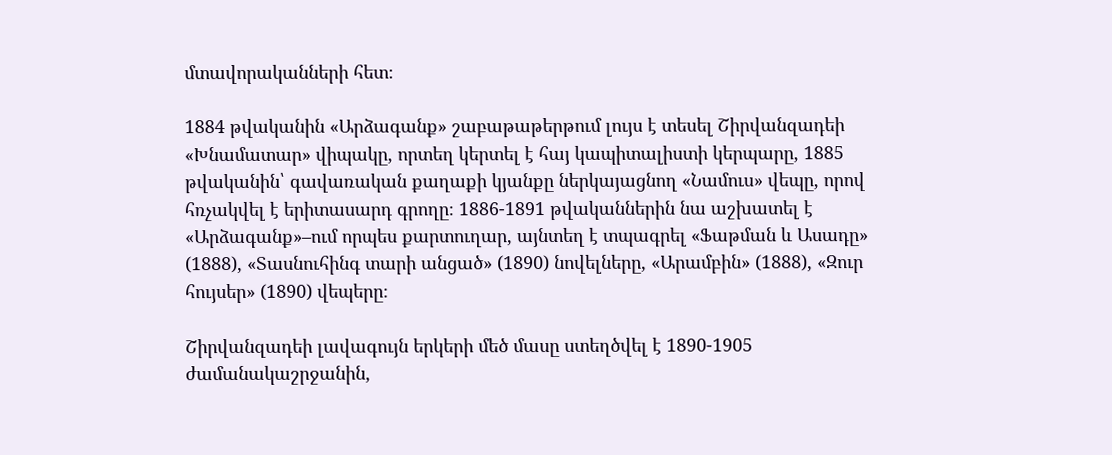մտավորականների հետ։

1884 թվականին «Արձագանք» շաբաթաթերթում լույս է տեսել Շիրվանզադեի «Խնամատար» վիպակը, որտեղ կերտել է հայ կապիտալիստի կերպարը, 1885 թվականին՝ գավառական քաղաքի կյանքը ներկայացնող «Նամուս» վեպը, որով հռչակվել է երիտասարդ գրողը։ 1886-1891 թվականներին նա աշխատել է «Արձագանք»–ում որպես քարտուղար, այնտեղ է տպագրել «Ֆաթման և Ասադը» (1888), «Տասնուհինգ տարի անցած» (1890) նովելները, «Արամբին» (1888), «Զուր հույսեր» (1890) վեպերը։

Շիրվանզադեի լավագույն երկերի մեծ մասը ստեղծվել է 1890-1905 ժամանակաշրջանին,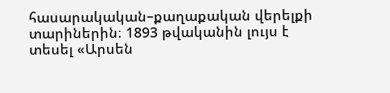հասարակական–քաղաքական վերելքի տարիներին։ 1893 թվականին լույս է տեսել «Արսեն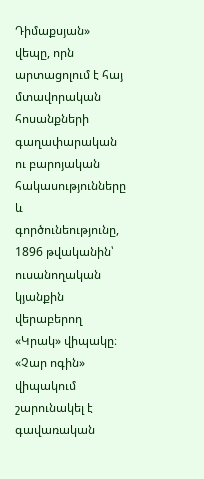Դիմաքսյան» վեպը, որն արտացոլում է հայ մտավորական հոսանքների գաղափարական ու բարոյական հակասությունները և գործունեությունը, 1896 թվականին՝ ուսանողական կյանքին վերաբերող «Կրակ» վիպակը։ «Չար ոգին» վիպակում շարունակել է գավառական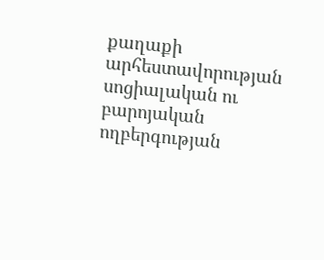քաղաքի արհեստավորության սոցիալական ու բարոյական ողբերգության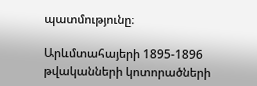պատմությունը։

Արևմտահայերի 1895-1896 թվականների կոտորածների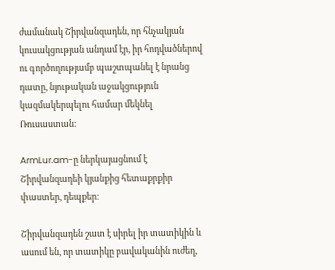ժամանակ Շիրվանզադեն, որ հնչակյան կուսակցության անդամ էր, իր հոդվածներով ու գործողությամբ պաշտպանել է նրանց դատը, նյութական աջակցություն կազմակերպելու համար մեկնել Ռուսաստան։

ArmLur.am-ը ներկայացնում է Շիրվանզադեի կյանքից հետաքրքիր փաստեր, դեպքեր։

Շիրվանզադեն շատ է սիրել իր տատիկին և ասում են, որ տատիկը բավականին ուժեղ,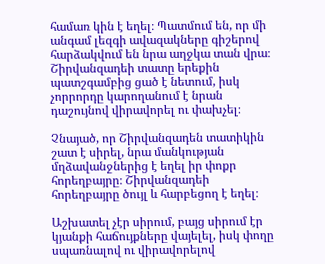համառ կին է եղել։ Պատմում են, որ մի անգամ լեզգի ավազակները գիշերով հարձակվում են նրա աղջկա տան վրա։ Շիրվանզադեի տատը երեքին պատշգամբից ցած է նետում, իսկ չորրորդը կարողանում է նրան դաշույնով վիրավորել ու փախչել։

Չնայած, որ Շիրվանզադեն տատիկին շատ է սիրել, նրա մանկության մղձավանջներից է եղել իր փոքր հորեղբայրը։ Շիրվանզադեի հորեղբայրը ծույլ և հարբեցող է եղել։

Աշխատել չէր սիրում, բայց սիրում էր կյանքի հաճույքները վայելել, իսկ փողը սպառնալով ու վիրավորելով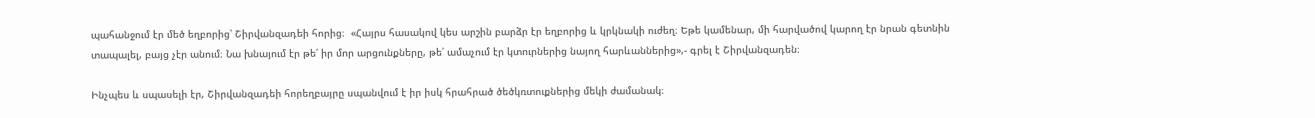պահանջում էր մեծ եղբորից՝ Շիրվանզադեի հորից։  «Հայրս հասակով կես արշին բարձր էր եղբորից և կրկնակի ուժեղ։ Եթե կամենար, մի հարվածով կարող էր նրան գետնին տապալել, բայց չէր անում։ Նա խնայում էր թե՛ իր մոր արցունքները, թե՛ ամաչում էր կտուրներից նայող հարևաններից»,- գրել է Շիրվանզադեն։

Ինչպես և սպասելի էր, Շիրվանզադեի հորեղբայրը սպանվում է իր իսկ հրահրած ծեծկռտուքներից մեկի ժամանակ։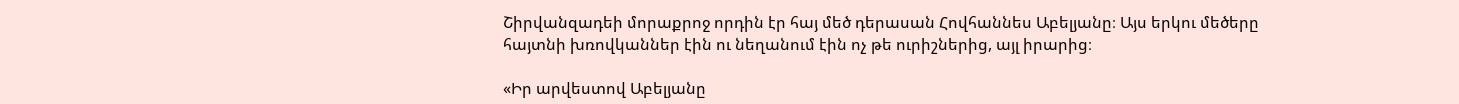Շիրվանզադեի մորաքրոջ որդին էր հայ մեծ դերասան Հովհաննես Աբելյանը։ Այս երկու մեծերը հայտնի խռովկաններ էին ու նեղանում էին ոչ թե ուրիշներից, այլ իրարից։

«Իր արվեստով Աբելյանը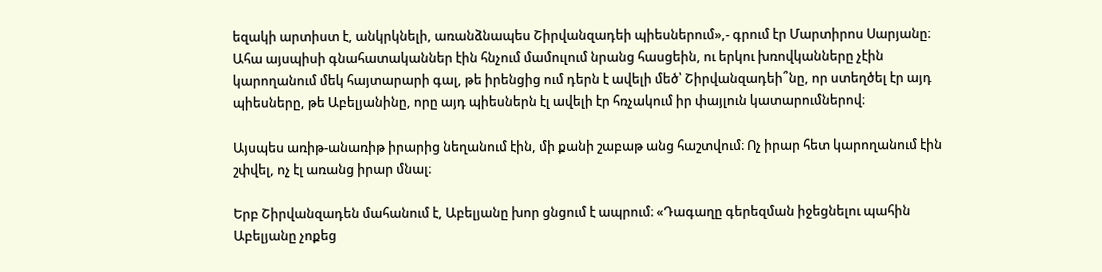եզակի արտիստ է, անկրկնելի, առանձնապես Շիրվանզադեի պիեսներում»,- գրում էր Մարտիրոս Սարյանը։ Ահա այսպիսի գնահատականներ էին հնչում մամուլում նրանց հասցեին, ու երկու խռովկանները չէին կարողանում մեկ հայտարարի գալ, թե իրենցից ում դերն է ավելի մեծ՝ Շիրվանզադեի՞նը, որ ստեղծել էր այդ պիեսները, թե Աբելյանինը, որը այդ պիեսներն էլ ավելի էր հռչակում իր փայլուն կատարումներով։

Այսպես առիթ-անառիթ իրարից նեղանում էին, մի քանի շաբաթ անց հաշտվում։ Ոչ իրար հետ կարողանում էին շփվել, ոչ էլ առանց իրար մնալ։

Երբ Շիրվանզադեն մահանում է, Աբելյանը խոր ցնցում է ապրում։ «Դագաղը գերեզման իջեցնելու պահին Աբելյանը չոքեց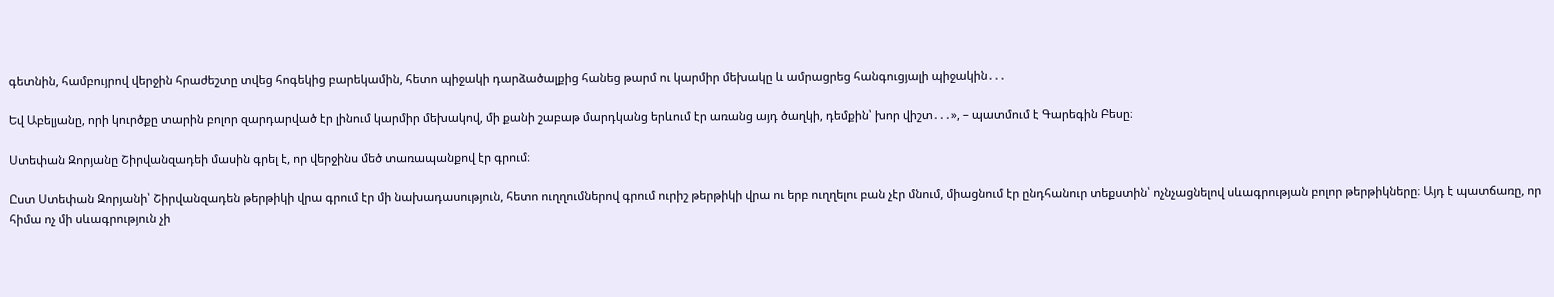գետնին, համբույրով վերջին հրաժեշտը տվեց հոգեկից բարեկամին, հետո պիջակի դարձածալքից հանեց թարմ ու կարմիր մեխակը և ամրացրեց հանգուցյալի պիջակին․․․

Եվ Աբելյանը, որի կուրծքը տարին բոլոր զարդարված էր լինում կարմիր մեխակով, մի քանի շաբաթ մարդկանց երևում էր առանց այդ ծաղկի, դեմքին՝ խոր վիշտ․․․», – պատմում է Գարեգին Բեսը։

Ստեփան Զորյանը Շիրվանզադեի մասին գրել է, որ վերջինս մեծ տառապանքով էր գրում։

Ըստ Ստեփան Զորյանի՝ Շիրվանզադեն թերթիկի վրա գրում էր մի նախադասություն, հետո ուղղումներով գրում ուրիշ թերթիկի վրա ու երբ ուղղելու բան չէր մնում, միացնում էր ընդհանուր տեքստին՝ ոչնչացնելով սևագրության բոլոր թերթիկները։ Այդ է պատճառը, որ հիմա ոչ մի սևագրություն չի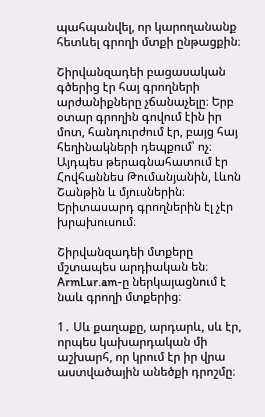պահպանվել, որ կարողանանք հետևել գրողի մտքի ընթացքին։

Շիրվանզադեի բացասական գծերից էր հայ գրողների արժանիքները չճանաչելը։ Երբ օտար գրողին գովում էին իր մոտ, հանդուրժում էր, բայց հայ հեղինակների դեպքում՝ ոչ։ Այդպես թերագնահատում էր Հովհաննես Թումանյանին, Լևոն Շանթին և մյուսներին։ Երիտասարդ գրողներին էլ չէր խրախուսում։

Շիրվանզադեի մտքերը մշտապես արդիական են։ ArmLur.am-ը ներկայացնում է նաև գրողի մտքերից։

1․ Սև քաղաքը, արդարև, սև էր, որպես կախարդական մի աշխարհ, որ կրում էր իր վրա աստվածային անեծքի դրոշմը։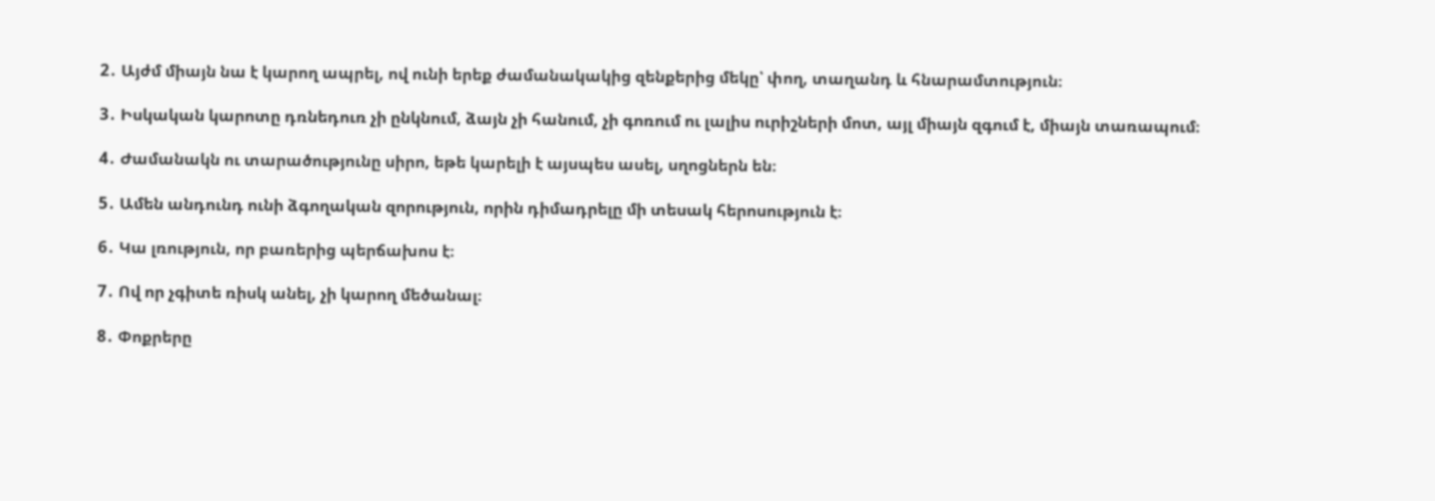2․ Այժմ միայն նա է կարող ապրել, ով ունի երեք ժամանակակից զենքերից մեկը՝ փող, տաղանդ և հնարամտություն։

3․ Իսկական կարոտը դռնեդուռ չի ընկնում, ձայն չի հանում, չի գոռում ու լալիս ուրիշների մոտ, այլ միայն զգում է, միայն տառապում։

4․ Ժամանակն ու տարածությունը սիրո, եթե կարելի է այսպես ասել, սղոցներն են։

5․ Ամեն անդունդ ունի ձգողական զորություն, որին դիմադրելը մի տեսակ հերոսություն է։

6․ Կա լռություն, որ բառերից պերճախոս է։

7․ Ով որ չգիտե ռիսկ անել, չի կարող մեծանալ։

8․ Փոքրերը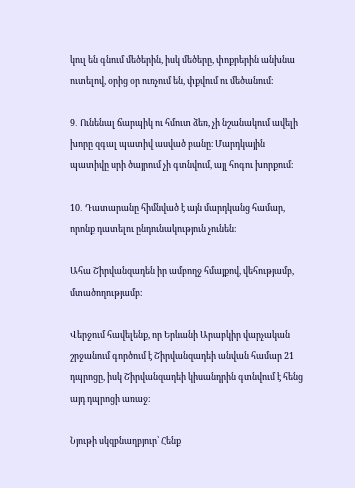կուլ են գնում մեծերին, իսկ մեծերը, փոքրերին անխնա ուտելով, օրից օր ուռչում են, փքվում ու մեծանում։

9․ Ունենալ ճարպիկ ու հմուտ ձեռ, չի նշանակում ավելի խորը զգալ պատիվ ասված բանը։ Մարդկային պատիվը սրի ծայրում չի գտնվում, այլ հոգու խորքում։

10․ Դատարանը հիմնված է այն մարդկանց համար, որոնք դատելու ընդունակություն չունեն։

Ահա Շիրվանզադեն իր ամբողջ հմայքով, վեհությամբ, մտածողությամբ։

Վերջում հավելենք, որ Երևանի Արաբկիր վարչական շրջանում գործում է Շիրվանզադեի անվան համար 21 դպրոցը, իսկ Շիրվանզադեի կիսանդրին գտնվում է հենց այդ դպրոցի առաջ։

Նյութի սկզբնաղբյուր՝ Հենք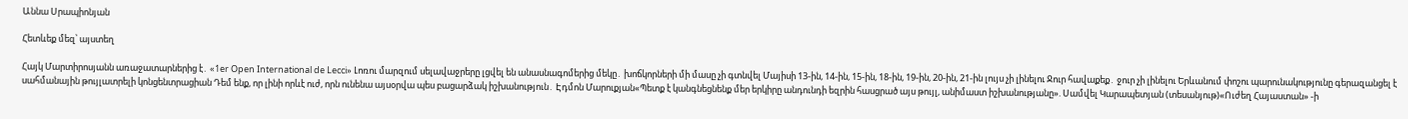Աննա Սրապիոնյան

Հետևեք մեզ՝ այստեղ

Հայկ Մարտիրոսյանն առաջատարներից է․ «1er Open International de Lecci» Լոռու մարզում սելավաջրերը լցվել են անասնագոմերից մեկը․ խոճկորների մի մասը չի գտնվել Մայիսի 13-ին, 14-ին, 15-ին, 18-ին, 19-ին, 20-ին, 21-ին լույս չի լինելու Ջուր հավաքեք․ ջուր չի լինելու Երևանում փոշու պարունակությունը գերազանցել է սահմանային թույլատրելի կոնցենտրացիան Դեմ ենք, որ լինի որևէ ուժ, որն ունենա այսօրվա պես բացարձակ իշխանություն․ Էդմոն Մարուքյան«Պետք է կանգնեցնենք մեր երկիրը անդունդի եզրին հասցրած այս թույլ, անիմաստ իշխանությանը». Սամվել Կարապետյան (տեսանյութ)«Ուժեղ Հայաստան» -ի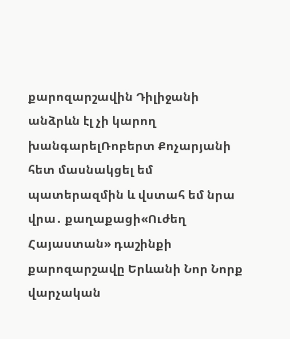քարոզարշավին Դիլիջանի անձրևն էլ չի կարող խանգարելՌոբերտ Քոչարյանի հետ մասնակցել եմ պատերազմին և վստահ եմ նրա վրա․ քաղաքացի«Ուժեղ Հայաստան» դաշինքի քարոզարշավը Երևանի Նոր Նորք վարչական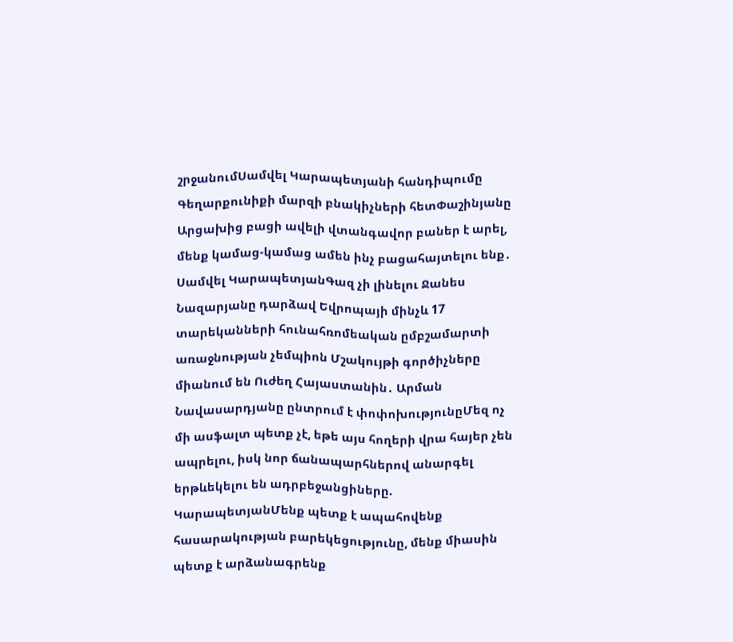շրջանումՍամվել Կարապետյանի հանդիպումը Գեղարքունիքի մարզի բնակիչների հետՓաշինյանը Արցախից բացի ավելի վտանգավոր բաներ է արել, մենք կամաց-կամաց ամեն ինչ բացահայտելու ենք․ Սամվել ԿարապետյանԳազ չի լինելու Ջանես Նազարյանը դարձավ Եվրոպայի մինչև 17 տարեկանների հունահռոմեական ըմբշամարտի առաջնության չեմպիոն Մշակույթի գործիչները միանում են Ուժեղ Հայաստանին․ Արման Նավասարդյանը ընտրում է փոփոխությունըՄեզ ոչ մի ասֆալտ պետք չէ, եթե այս հողերի վրա հայեր չեն ապրելու, իսկ նոր ճանապարհներով անարգել երթևեկելու են ադրբեջանցիները. ԿարապետյանՄենք պետք է ապահովենք հասարակության բարեկեցությունը, մենք միասին պետք է արձանագրենք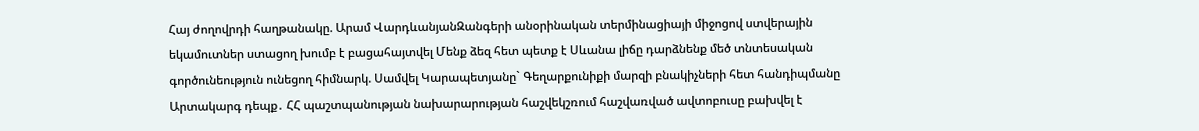Հայ ժողովրդի հաղթանակը. Արամ ՎարդևանյանԶանգերի անօրինական տերմինացիայի միջոցով ստվերային եկամուտներ ստացող խումբ է բացահայտվել Մենք ձեզ հետ պետք է Սևանա լիճը դարձնենք մեծ տնտեսական գործունեություն ունեցող հիմնարկ. Սամվել Կարապետյանը` Գեղարքունիքի մարզի բնակիչների հետ հանդիպմանը Արտակարգ դեպք․ ՀՀ պաշտպանության նախարարության հաշվեկշռում հաշվառված ավտոբուսը բախվել է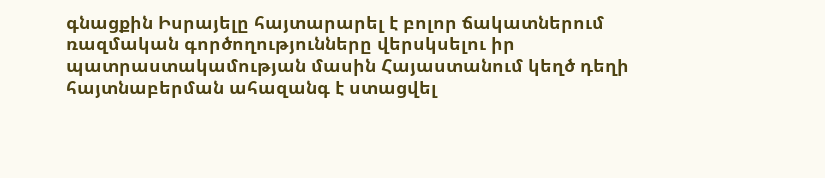գնացքին Իսրայելը հայտարարել է բոլոր ճակատներում ռազմական գործողությունները վերսկսելու իր պատրաստակամության մասին Հայաստանում կեղծ դեղի հայտնաբերման ահազանգ է ստացվել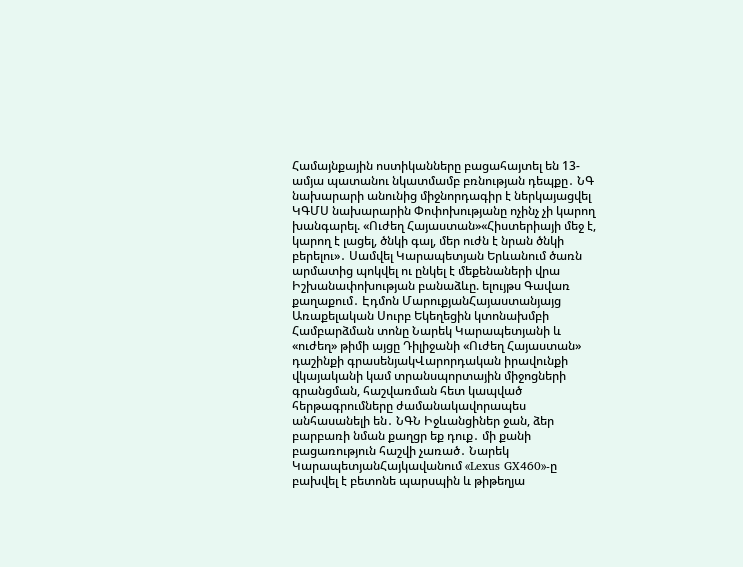Համայնքային ոստիկանները բացահայտել են 13-ամյա պատանու նկատմամբ բռնության դեպքը․ ՆԳ նախարարի անունից միջնորդագիր է ներկայացվել ԿԳՄՍ նախարարին Փոփոխությանը ոչինչ չի կարող խանգարել. «Ուժեղ Հայաստան»«Հիստերիայի մեջ է, կարող է լացել, ծնկի գալ, մեր ուժն է նրան ծնկի բերելու»․ Սամվել Կարապետյան Երևանում ծառն արմատից պոկվել ու ընկել է մեքենաների վրա Իշխանափոխության բանաձևը. ելույթս Գավառ քաղաքում․ Էդմոն ՄարուքյանՀայաստանյայց Առաքելական Սուրբ Եկեղեցին կտոնախմբի Համբարձման տոնը Նարեկ Կարապետյանի և «ուժեղ» թիմի այցը Դիլիջանի «Ուժեղ Հայաստան» դաշինքի գրասենյակՎարորդական իրավունքի վկայականի կամ տրանսպորտային միջոցների գրանցման, հաշվառման հետ կապված հերթագրումները ժամանակավորապես անհասանելի են․ ՆԳՆ Իջևանցիներ ջան, ձեր բարբառի նման քաղցր եք դուք․ մի քանի բացառություն հաշվի չառած․ Նարեկ ԿարապետյանՀայկավանում «Lexus GX460»-ը բախվել է բետոնե պարսպին և թիթեղյա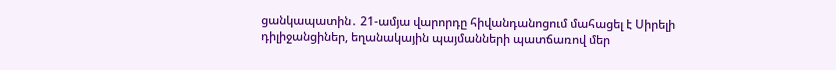ցանկապատին․ 21-ամյա վարորդը հիվանդանոցում մահացել է Սիրելի դիլիջանցիներ, եղանակային պայմանների պատճառով մեր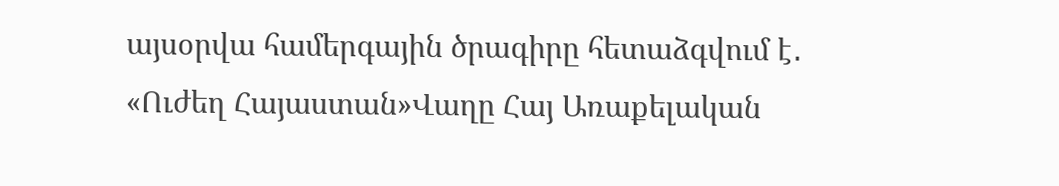այսօրվա համերգային ծրագիրը հետաձգվում է․ «Ուժեղ Հայաստան»Վաղը Հայ Առաքելական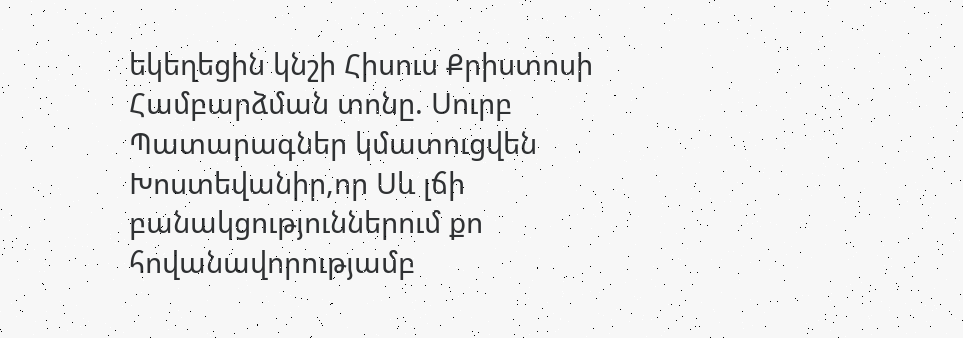եկեղեցին կնշի Հիսուս Քրիստոսի Համբարձման տոնը. Սուրբ Պատարագներ կմատուցվեն Խոստեվանիր,որ Սև լճի բանակցություններում քո հովանավորությամբ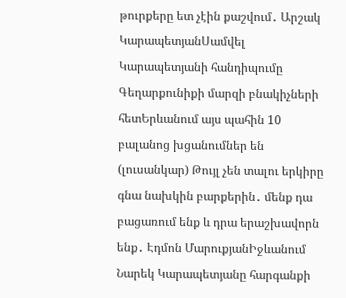թուրքերը ետ չէին քաշվում․ Արշակ ԿարապետյանՍամվել Կարապետյանի հանդիպումը Գեղարքունիքի մարզի բնակիչների հետԵրևանում այս պահին 10 բալանոց խցանումներ են (լուսանկար) Թույլ չեն տալու երկիրը գնա նախկին բարքերին․ մենք դա բացառում ենք և դրա երաշխավորն ենք․ Էդմոն ՄարուքյանԻջևանում Նարեկ Կարապետյանը հարգանքի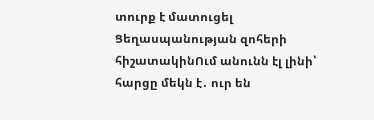տուրք է մատուցել Ցեղասպանության զոհերի հիշատակինՈւմ անունն էլ լինի՝ հարցը մեկն է․ ուր են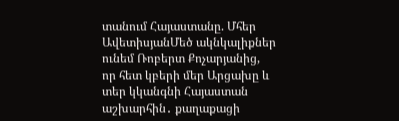տանում Հայաստանը. Մհեր ԱվետիսյանՄեծ ակնկալիքներ ունեմ Ռոբերտ Քոչարյանից, որ հետ կբերի մեր Արցախը և տեր կկանգնի Հայաստան աշխարհին․ քաղաքացի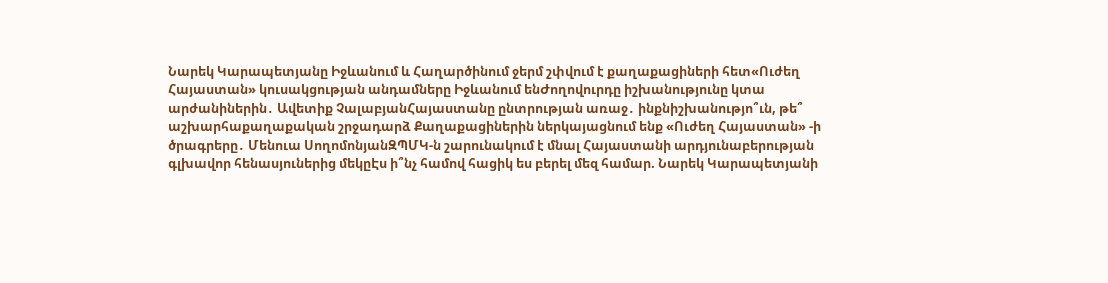Նարեկ Կարապետյանը Իջևանում և Հաղարծինում ջերմ շփվում է քաղաքացիների հետ«Ուժեղ Հայաստան» կուսակցության անդամները Իջևանում ենԺողովուրդը իշխանությունը կտա արժանիներին․ Ավետիք ՉալաբյանՀայաստանը ընտրության առաջ․ ինքնիշխանությո՞ւն, թե՞ աշխարհաքաղաքական շրջադարձ Քաղաքացիներին ներկայացնում ենք «Ուժեղ Հայաստան» -ի ծրագրերը․ Մենուա ՍողոմոնյանԶՊՄԿ-ն շարունակում է մնալ Հայաստանի արդյունաբերության գլխավոր հենասյուներից մեկըԷս ի՞նչ համով հացիկ ես բերել մեզ համար. Նարեկ Կարապետյանի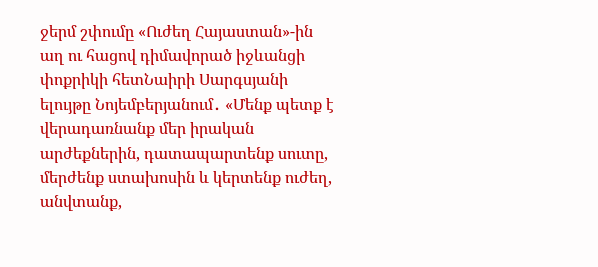ջերմ շփումը «Ուժեղ Հայաստան»-ին աղ ու հացով դիմավորած իջևանցի փոքրիկի հետՆաիրի Սարգսյանի ելույթը Նոյեմբերյանում․ «Մենք պետք է վերադառնանք մեր իրական արժեքներին, դատապարտենք սուտը, մերժենք ստախոսին և կերտենք ուժեղ, անվտանք,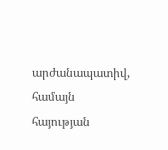արժանապատիվ, համայն հայության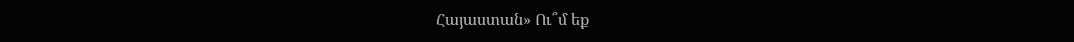Հայաստան» Ու՞մ եք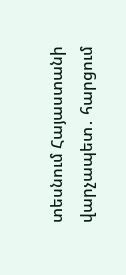տեսնում Հայաստանի վարչապետ․ հարցում